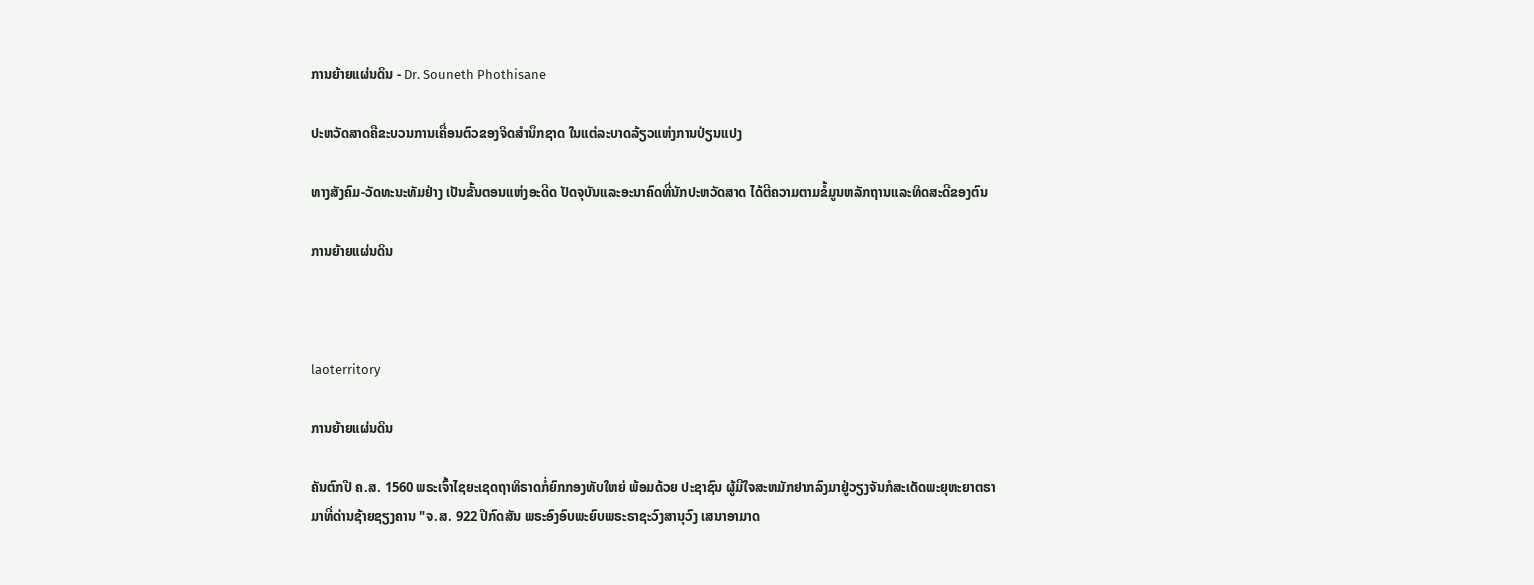ການຍ້າຍແຜ່ນດິນ - Dr. Souneth Phothisane

ປະຫວັດສາດຄືຂະບວນການເຄື່ອນຕົວຂອງຈິດສຳນຶກຊາດ ໃນແຕ່ລະບາດລ້ຽວແຫ່ງການປ່ຽນແປງ

ທາງສັງຄົມ-ວັດທະນະທັມຢ່າງ ເປັນຂັ້ນຕອນແຫ່ງອະດີດ ປັດຈຸບັນແລະອະນາຄົດທີ່ນັກປະຫວັດສາດ ໄດ້ຕີຄວາມຕາມຂໍ້ມູນຫລັກຖານແລະທິດສະດີຂອງຕົນ

ການຍ້າຍແຜ່ນດິນ



laoterritory

ການຍ້າຍແຜ່ນດິນ

ຄັນຕົກປີ ຄ.ສ. 1560 ພຣະເຈົ້າໄຊຍະເຊດຖາທິຣາດກໍ່ຍົກກອງທັບໃຫຍ່ ພ້ອມດ້ວຍ ປະຊາຊົນ ຜູ້ມີໃຈສະຫມັກຢາກລົງມາຢູ່ວຽງຈັນກໍສະເດັດພະຍຸຫະຍາຕຣາມາທີ່ດ່ານຊ້າຍຊຽງຄານ "ຈ.ສ. 922 ປີກົດສັນ ພຣະອົງອົບພະຍົບພຣະຣາຊະວົງສານຸວົງ ເສນາອາມາດ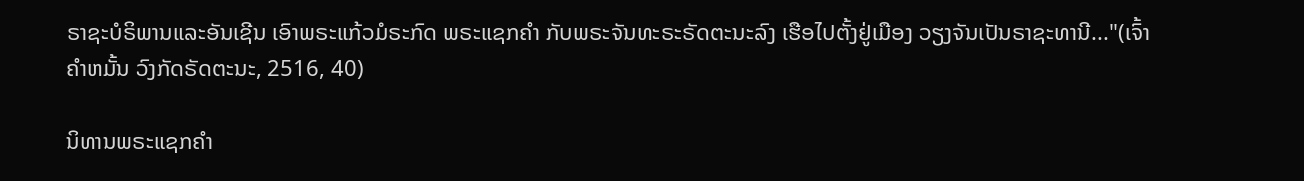ຣາຊະບໍຣິພານແລະອັນເຊີນ ເອົາພຣະແກ້ວມໍຣະກົດ ພຣະແຊກຄຳ ກັບພຣະຈັນທະຣະຣັດຕະນະລົງ ເຮືອໄປຕັ້ງຢູ່ເມືອງ ວຽງຈັນເປັນຣາຊະທານີ..."(ເຈົ້າຄຳຫມັ້ນ ວົງກັດຣັດຕະນະ, 2516, 40)

ນິທານພຣະແຊກຄຳ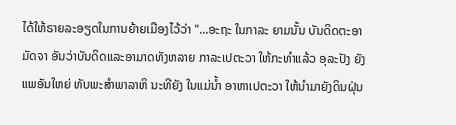ໄດ້ໃຫ້ຣາຍລະອຽດໃນການຍ້າຍເມືອງໄວ້ວ່າ "...ອະຖະ ໃນກາລະ ຍາມນັ້ນ ບັນດິດຕະອາມັດຈາ ອັນວ່າບັນດິດແລະອາມາດທັງຫລາຍ ກາລະເປຕະວາ ໃຫ້ກະທຳແລ້ວ ອຸລະປັງ ຍັງແພອັນໃຫຍ່ ທັບພະສຳພາລາຫິ ນະທີຍັງ ໃນແມ່ນ້ຳ ອາຫາເປຕະວາ ໃຫ້ນຳມາຍັງດິນຝຸ່ນ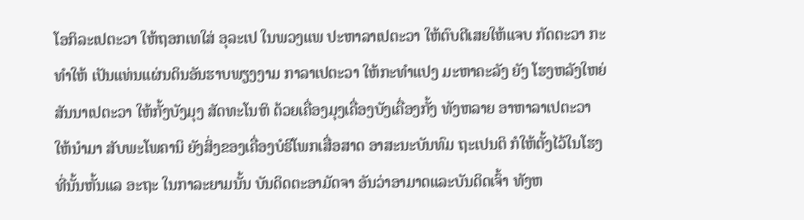ໂອກິລະເປຕະວາ ໃຫ້ຖອກເທໃສ່ ອຸລະເປ ໃນພວງແພ ປະຫາລາເປຕະວາ ໃຫ້ຕົບຕີເສຍໃຫ້ແຈບ ກັດຕະວາ ກະທຳໃຫ້ ເປັນແທ່ນແຜ່ນດິນອັນຮາບພຽງງາມ ກາລາເປຕະວາ ໃຫ້ກະທຳແປງ ມະຫາຄະລັງ ຍັງ ໂຮງຫລັງໃຫຍ່ ສັນນາເປຕະວາ ໃຫ້ກັ້ງບັງມຸງ ສັດທະໂນຫິ ດ້ວຍເຄື່ອງມຸງເຄື່ອງບັງເຄື່ອງກັ້ງ ທັງຫລາຍ ອາຫາລາເປຕະວາ ໃຫ້ນຳມາ ສັບພະໂພຄານິ ຍັງສິ່ງຂອງເຄື່ອງບໍຣິໂພກເສື່ອສາດ ອາສະນະບັນທົມ ຖະເປນຕິ ກໍໃຫ້ຕັ້ງໄວ້ໃນໂຮງ ທີ່ນັ້ນຫັ້ນແລ ອະຖະ ໃນກາລະຍາມນັ້ນ ບັນດິດຕະອາມັດຈາ ອັນວ່າອາມາດແລະບັນດິດເຈົ້າ ທັງຫ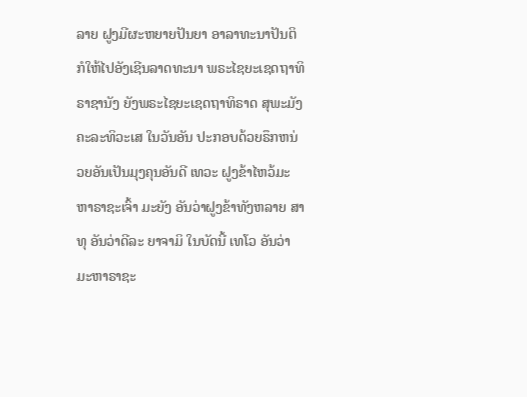ລາຍ ຝູງມີຜະຫຍາຍປັນຍາ ອາລາທະນາປັນຕິ ກໍໃຫ້ໄປອັງເຊີນລາດທະນາ ພຣະໄຊຍະເຊດຖາທິຣາຊານັງ ຍັງພຣະໄຊຍະເຊດຖາທິຣາດ ສຸພະມັງຄະລະທິວະເສ ໃນວັນອັນ ປະກອບດ້ວຍຣຶກຫນ່ວຍອັນເປັນມຸງຄຸນອັນດີ ເທວະ ຝູງຂ້າໄຫວ້ມະຫາຣາຊະເຈົ້າ ມະຍັງ ອັນວ່າຝູງຂ້າທັງຫລາຍ ສາທຸ ອັນວ່າດີລະ ຍາຈາມິ ໃນບັດນີ້ ເທໂວ ອັນວ່າມະຫາຣາຊະ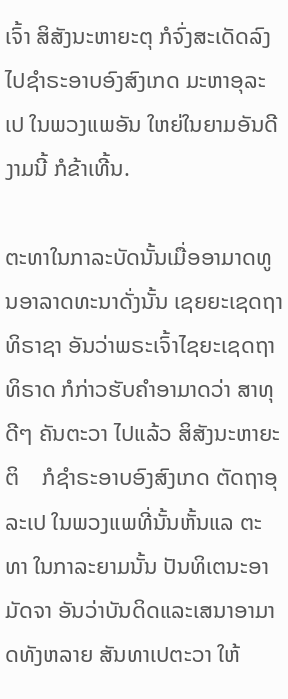ເຈົ້າ ສິສັງນະຫາຍະຕຸ ກໍຈົ່ງສະເດັດລົງໄປຊຳຣະອາບອົງສົງເກດ ມະຫາອຸລະເປ ໃນພວງແພອັນ ໃຫຍ່ໃນຍາມອັນດີງາມນີ້ ກໍຂ້າເທີ້ນ.

ຕະທາໃນກາລະບັດນັ້ນເມື່ອອາມາດທູນອາລາດທະນາດັ່ງນັ້ນ ເຊຍຍະເຊດຖາທິຣາຊາ ອັນວ່າພຣະເຈົ້າໄຊຍະເຊດຖາທິຣາດ ກໍກ່າວຮັບຄຳອາມາດວ່າ ສາທຸ ດີໆ ຄັນຕະວາ ໄປແລ້ວ ສິສັງນະຫາຍະຕິ    ກໍຊຳຣະອາບອົງສົງເກດ ຕັດຖາອຸລະເປ ໃນພວງແພທີ່ນັ້ນຫັ້ນແລ ຕະທາ ໃນກາລະຍາມນັ້ນ ປັນທິເຕນະອາມັດຈາ ອັນວ່າບັນດິດແລະເສນາອາມາດທັງຫລາຍ ສັນທາເປຕະວາ ໃຫ້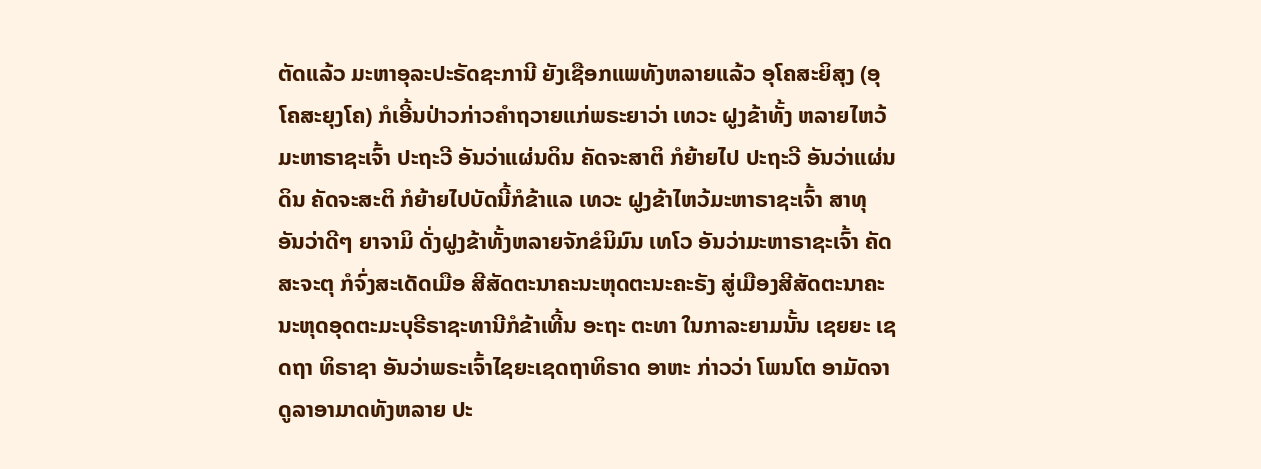ຕັດແລ້ວ ມະຫາອຸລະປະຣັດຊະການີ ຍັງເຊືອກແພທັງຫລາຍແລ້ວ ອຸໂຄສະຍິສຸງ (ອຸໂຄສະຍຸງໂຄ) ກໍເອີ້ນປ່າວກ່າວຄຳຖວາຍແກ່ພຣະຍາວ່າ ເທວະ ຝູງຂ້າທັ້ງ ຫລາຍໄຫວ້ມະຫາຣາຊະເຈົ້າ ປະຖະວີ ອັນວ່າແຜ່ນດິນ ຄັດຈະສາຕິ ກໍຍ້າຍໄປ ປະຖະວີ ອັນວ່າແຜ່ນດິນ ຄັດຈະສະຕິ ກໍຍ້າຍໄປບັດນີ້ກໍຂ້າແລ ເທວະ ຝູງຂ້າໄຫວ້ມະຫາຣາຊະເຈົ້າ ສາທຸ ອັນວ່າດີໆ ຍາຈາມິ ດັ່ງຝູງຂ້າທັ້ງຫລາຍຈັກຂໍນິມົນ ເທໂວ ອັນວ່າມະຫາຣາຊະເຈົ້າ ຄັດສະຈະຕຸ ກໍຈົ່ງສະເດັດເມືອ ສີສັດຕະນາຄະນະຫຸດຕະນະຄະຣັງ ສູ່ເມືອງສີສັດຕະນາຄະ ນະຫຸດອຸດຕະມະບຸຣີຣາຊະທານີກໍຂ້າເທີ້ນ ອະຖະ ຕະທາ ໃນກາລະຍາມນັ້ນ ເຊຍຍະ ເຊດຖາ ທິຣາຊາ ອັນວ່າພຣະເຈົ້າໄຊຍະເຊດຖາທິຣາດ ອາຫະ ກ່າວວ່າ ໂພນໂຕ ອາມັດຈາ ດູລາອາມາດທັງຫລາຍ ປະ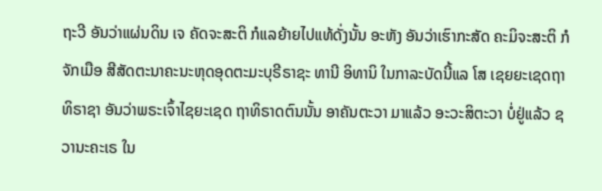ຖະວີ ອັນວ່າແຜ່ນດິນ ເຈ ຄັດຈະສະຕິ ກໍແລຍ້າຍໄປແທ້ດັ່ງນັ້ນ ອະຫັງ ອັນວ່າເຮົາກະສັດ ຄະມິຈະສະຕິ ກໍຈັກເມືອ ສີສັດຕະນາຄະນະຫຸດອຸດຕະມະບຸຣີຣາຊະ ທານີ ອິທານິ ໃນກາລະບັດນີ້ແລ ໂສ ເຊຍຍະເຊດຖາທິຣາຊາ ອັນວ່າພຣະເຈົ້າໄຊຍະເຊດ ຖາທິຣາດຕົນນັ້ນ ອາຄັນຕະວາ ມາແລ້ວ ອະວະສິຕະວາ ບໍ່ຢູ່ແລ້ວ ຊວານະຄະເຣ ໃນ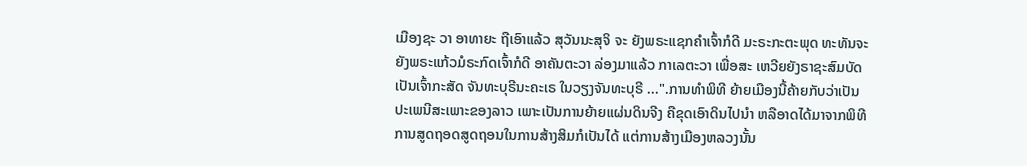ເມືອງຊະ ວາ ອາທາຍະ ຖືເອົາແລ້ວ ສຸວັນນະສຸຈິ ຈະ ຍັງພຣະແຊກຄຳເຈົ້າກໍດີ ມະຣະກະຕະພຸດ ທະທັນຈະ ຍັງພຣະແກ້ວມໍຣະກົດເຈົ້າກໍດີ ອາຄັນຕະວາ ລ່ອງມາແລ້ວ ກາເລຕະວາ ເພື່ອສະ ເຫວີຍຍັງຣາຊະສົມບັດເປັນເຈົ້າກະສັດ ຈັນທະບຸຣີນະຄະເຣ ໃນວຽງຈັນທະບຸຣີ ...".ການທຳພິທີ ຍ້າຍເມືອງນີ້ຄ້າຍກັບວ່າເປັນປະເພນີສະເພາະຂອງລາວ ເພາະເປັນການຍ້າຍແຜ່ນດິນຈີງ ຄືຂຸດເອົາດິນໄປນຳ ຫລືອາດໄດ້ມາຈາກພິທີການສູດຖອດສູດຖອນໃນການສ້າງສິມກໍເປັນໄດ້ ແຕ່ການສ້າງເມືອງຫລວງນັ້ນ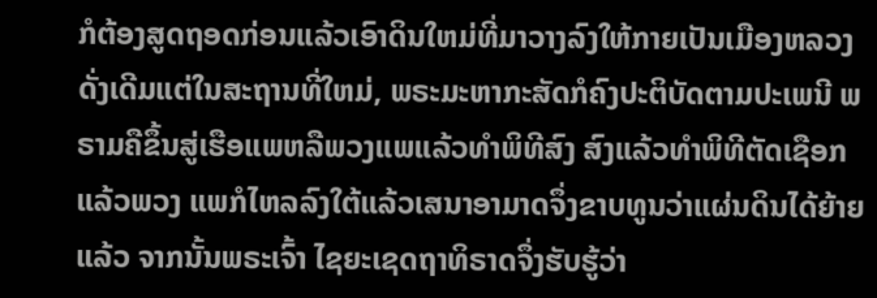ກໍຕ້ອງສູດຖອດກ່ອນແລ້ວເອົາດິນໃຫມ່ທີ່ມາວາງລົງໃຫ້ກາຍເປັນເມືອງຫລວງດັ່ງເດີມແຕ່ໃນສະຖານທີ່ໃຫມ່, ພຣະມະຫາກະສັດກໍຄົງປະຕິບັດຕາມປະເພນີ ພຣາມຄືຂຶ້ນສູ່ເຮືອແພຫລືພວງແພແລ້ວທຳພິທີສົງ ສົງແລ້ວທຳພິທີຕັດເຊືອກແລ້ວພວງ ແພກໍໄຫລລົງໃຕ້ແລ້ວເສນາອາມາດຈຶ່ງຂາບທູນວ່າແຜ່ນດິນໄດ້ຍ້າຍແລ້ວ ຈາກນັ້ນພຣະເຈົ້າ ໄຊຍະເຊດຖາທິຣາດຈຶ່ງຮັບຮູ້ວ່າ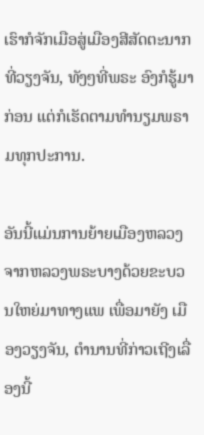ເຮົາກໍຈັກເມືອສູ່ເມືອງສີສັດຕະນາກທີ່ວຽງຈັນ, ທັງໆທີ່ພຣະ ອົງກໍຮູ້ມາກ່ອນ ແຕ່ກໍເຮັດຕາມທຳນຽມພຣາມທຸກປະການ.

ອັນນີ້ແມ່ນການຍ້າຍເມືອງຫລວງຈາກຫລວງພຣະບາງດ້ວຍຂະບວນໃຫຍ່ມາທາງແພ ເພື່ອມາຍັງ ເມືອງວຽງຈັນ, ຕຳນານທີ່ກ່າວເຖີງເລື່ອງນີ້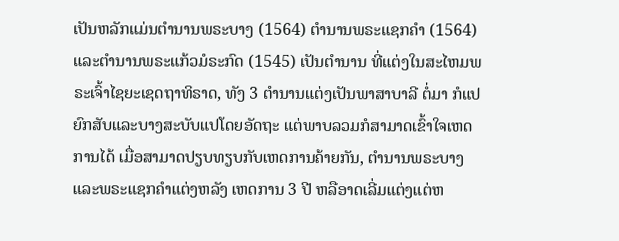ເປັນຫລັກແມ່ນຕຳນານພຣະບາງ (1564) ຕຳນານພຣະແຊກຄຳ (1564) ແລະຕຳນານພຣະແກ້ວມໍຣະກົດ (1545) ເປັນຕຳນານ ທີ່ແຕ່ງໃນສະໄຫມພຣະເຈົ້າໄຊຍະເຊດຖາທິຣາດ, ທັງ 3 ຕຳນານແຕ່ງເປັນພາສາບາລີ ຕໍ່ມາ ກໍແປຍົກສັບແລະບາງສະບັບແປໂດຍອັດຖະ ແຕ່ພາບລວມກໍສາມາດເຂົ້າໃຈເຫດການໄດ້ ເມື່ອສາມາດປຽບທຽບກັບເຫດການຄ້າຍກັນ, ຕຳນານພຣະບາງແລະພຣະແຊກຄຳແຕ່ງຫລັງ ເຫດການ 3 ປີ ຫລືອາດເລີ່ມແຕ່ງແຕ່ຫ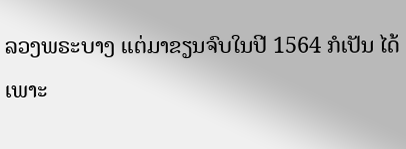ລວງພຣະບາງ ແຕ່ມາຂຽນຈົບໃນປີ 1564 ກໍເປັນ ໄດ້ເພາະ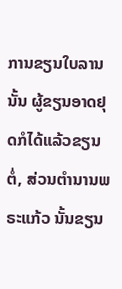ການຂຽນໃບລານນັ້ນ ຜູ້ຂຽນອາດຢຸດກໍໄດ້ແລ້ວຂຽນຕໍ່, ສ່ວນຕຳນານພຣະແກ້ວ ນັ້ນຂຽນ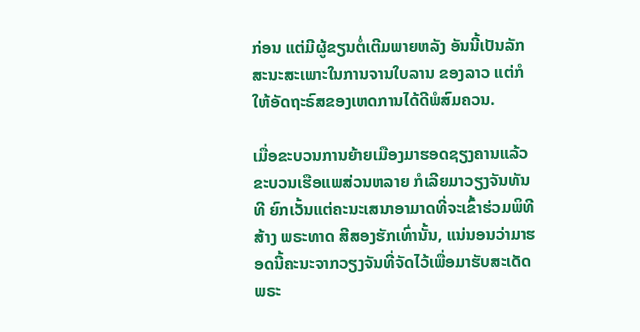ກ່ອນ ແຕ່ມີຜູ້ຂຽນຕໍ່ເຕີມພາຍຫລັງ ອັນນີ້ເປັນລັກສະນະສະເພາະໃນການຈານໃບລານ ຂອງລາວ ແຕ່ກໍໃຫ້ອັດຖະຣົສຂອງເຫດການໄດ້ດີພໍສົມຄວນ.

ເມື່ອຂະບວນການຍ້າຍເມືອງມາຮອດຊຽງຄານແລ້ວ ຂະບວນເຮືອແພສ່ວນຫລາຍ ກໍເລີຍມາວຽງຈັນທັນທີ ຍົກເວັ້ນແຕ່ຄະນະເສນາອາມາດທີ່ຈະເຂົ້າຮ່ວມພິທີສ້າງ ພຣະທາດ ສີສອງຮັກເທົ່ານັ້ນ, ແນ່ນອນວ່າມາຮອດນີ້ຄະນະຈາກວຽງຈັນທີ່ຈັດໄວ້ເພື່ອມາຮັບສະເດັດ ພຣະ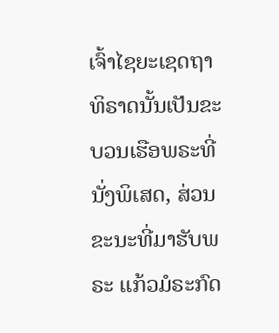ເຈົ້າໄຊຍະເຊດຖາທິຣາດນັ້ນເປັນຂະບວນເຮືອພຣະທີ່ນັ່ງພິເສດ, ສ່ວນຂະນະທີ່ມາຮັບພຣະ ແກ້ວມໍຣະກົດ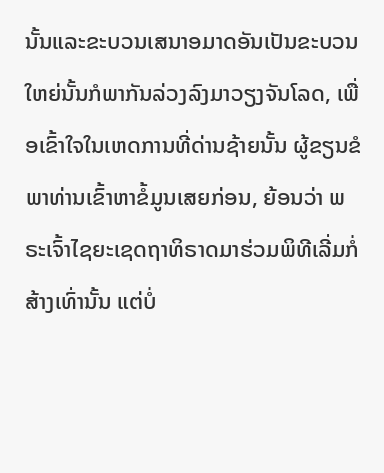ນັ້ນແລະຂະບວນເສນາອມາດອັນເປັນຂະບວນໃຫຍ່ນັ້ນກໍພາກັນລ່ວງລົງມາວຽງຈັນໂລດ, ເພື່ອເຂົ້າໃຈໃນເຫດການທີ່ດ່ານຊ້າຍນັ້ນ ຜູ້ຂຽນຂໍພາທ່ານເຂົ້າຫາຂໍ້ມູນເສຍກ່ອນ, ຍ້ອນວ່າ ພຣະເຈົ້າໄຊຍະເຊດຖາທິຣາດມາຮ່ວມພິທີເລີ່ມກໍ່ສ້າງເທົ່ານັ້ນ ແຕ່ບໍ່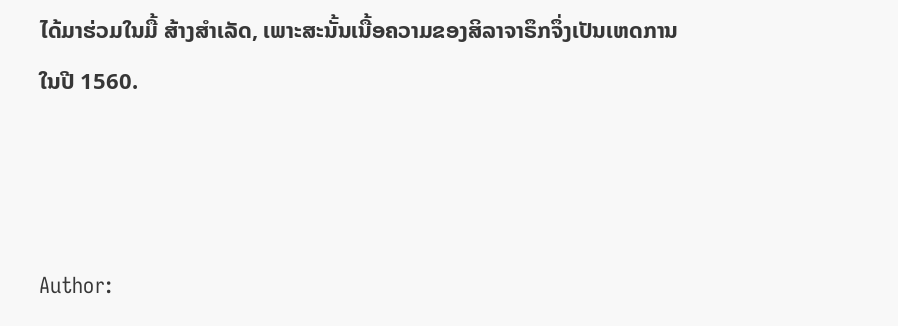ໄດ້ມາຮ່ວມໃນມື້ ສ້າງສຳເລັດ, ເພາະສະນັ້ນເນື້ອຄວາມຂອງສິລາຈາຣຶກຈຶ່ງເປັນເຫດການໃນປີ 1560.



Author: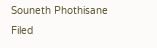Souneth Phothisane Filed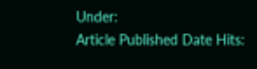Under:
Article Published Date Hits: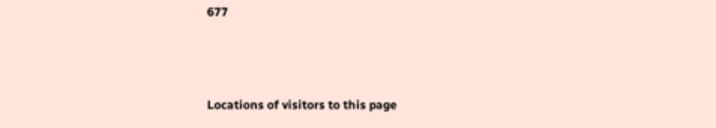677



Locations of visitors to this page